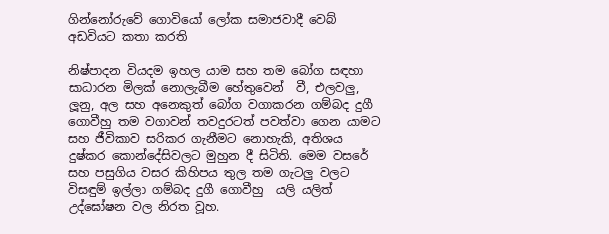ගින්නෝරු‍වේ ගොවියෝ ලෝක සමාජවාදී වෙබ් අඩවියට කතා කරති

නිෂ්පාදන වියදම ඉහල යාම සහ තම බෝග සඳහා සාධාරන මිලක් නොලැබීම හේතුවෙන්  වී, එලවලු, ලූනු, අල සහ අනෙකුත් බෝග වගාකරන ගම්බද දුගී ගොවීහු තම වගාවන් තවදුරටත් පවත්වා ගෙන යාමට සහ ජීවිකාව සරිකර ගැනීමට නොහැකි, අතිශය දුෂ්කර කොන්දේසිවලට මුහුන දී සිටිති. මෙම වසරේ සහ පසුගිය වසර කිහිපය තුල තම ගැටලු වලට විසඳුම් ඉල්ලා ගම්බද දුගී ගොවීහු  යලි යලිත් උද්ඝෝෂන වල නිරත වූහ.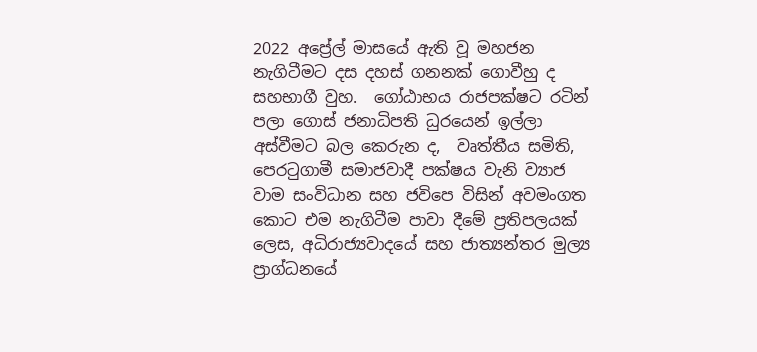2022 අප්‍රේල් මාසයේ ඇති වූ මහජන නැගිටීමට දස දහස් ගනනක් ගොවීහු ද සහභාගී වුහ.  ගෝඨාභය රාජපක්ෂට රටින් පලා ගොස් ජනාධිපති ධුරයෙන් ඉල්ලා අස්වීමට බල කෙරුන ද,  වෘත්තීය සමිති, පෙරටුගාමී සමාජවාදී පක්ෂය වැනි ව්‍යාජ වාම සංවිධාන සහ ජවිපෙ විසින් අවමංගත කොට එම නැගිටීම පාවා දීමේ ප්‍රතිපලයක් ලෙස, අධිරාජ්‍යවාදයේ සහ ජාත්‍යන්තර මුල්‍ය ප්‍රාග්ධනයේ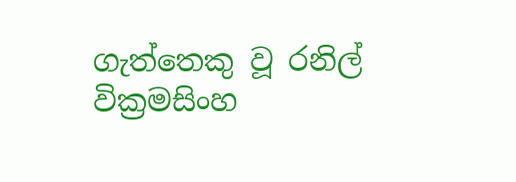ගැත්තෙකු වූ රනිල් වික්‍රමසිංහ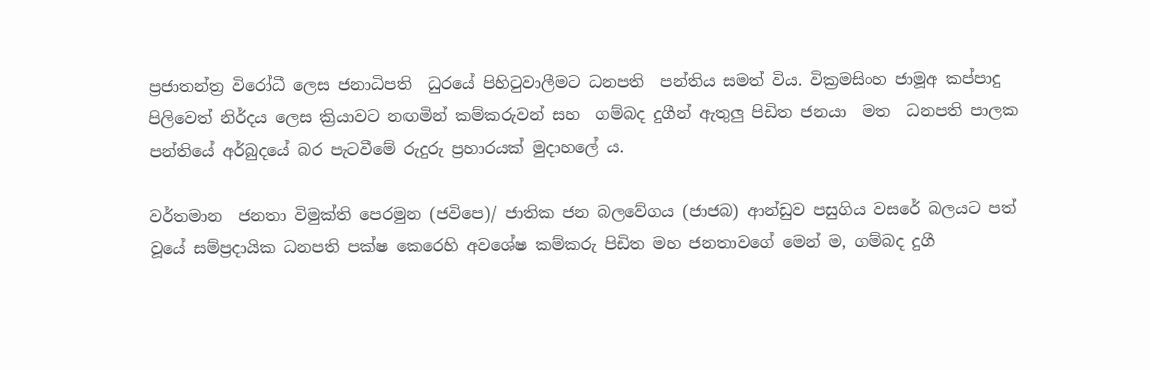ප්‍රජාතන්ත්‍ර විරෝධී ලෙස ජනාධිපති  ධුරයේ පිහිටුවාලීමට ධනපති  පන්තිය සමත් විය. වික්‍රමසිංහ ජාමූඅ කප්පාදු පිලිවෙත් නිර්දය ලෙස ක්‍රියාවට නඟමින් කම්කරුවන් සහ  ගම්බද දුගීන් ඇතුලු පිඩිත ජනයා  මත  ධනපති පාලක පන්තියේ අර්බුදයේ බර පැටවීමේ රුදුරු ප්‍රහාරයක් මුදාහලේ ය.

වර්තමාන  ජනතා විමුක්ති පෙරමුන (ජවිපෙ)/ ජාතික ජන බලවේගය (ජාජබ) ආන්ඩුව පසුගිය වසරේ බලයට පත්  වූයේ සම්ප්‍රදායික ධනපති පක්ෂ කෙරෙහි අවශේෂ කම්කරු පිඩිත මහ ජනතාවගේ මෙන් ම, ගම්බද දුගී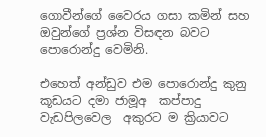ගොවීන්ගේ වෛරය ගසා කමින් සහ ඔවුන්ගේ ප්‍රශ්න විසඳන බවට පොරොන්දු වෙමිනි.

එහෙත් අන්ඩුව එම පොරොන්දු කුනු කූඩයට දමා ජාමූඅ  කප්පාදු වැඩපිලවෙල  අකුරට ම ක්‍රියාවට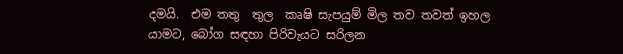දමයි.  එම තතු  තුල  කෘෂි සැපයුම් මිල තව තවත් ඉහල යාමට, බෝග සඳහා පිරිවැයට සරිලන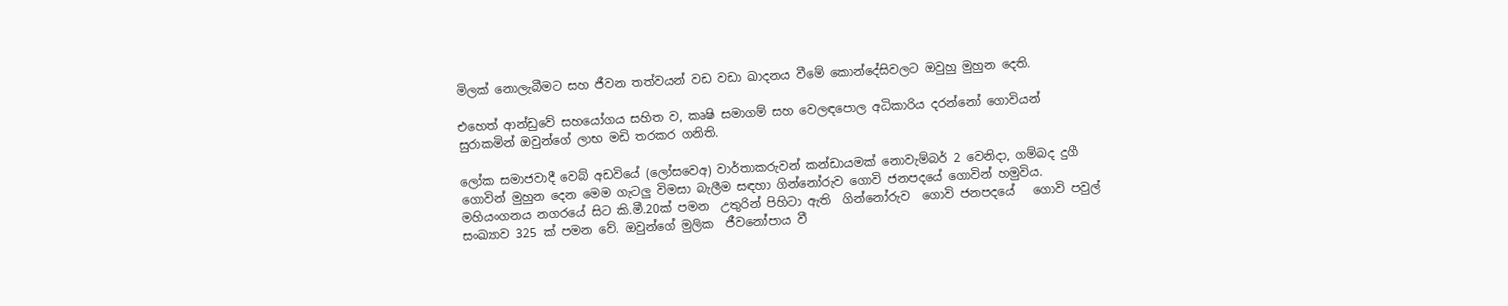මිලක් නොලැබීමට සහ ජීවන තත්වයන් වඩ වඩා ඛාදනය වීමේ කොන්දේසිවලට ඔවුහු මුහුන දෙති.

එහෙත් ආන්ඩුවේ සහයෝගය සහිත ව, කෘෂි සමාගම් සහ වෙලඳපොල අධිකාරිය දරන්නෝ ගොවියන් සුරාකමින් ඔවුන්ගේ ලාභ මඩි තරකර ගනිති.

ලෝක සමාජවාදී වෙබ් අඩවියේ (ලෝසවෙඅ) වාර්තාකරුවන් කන්ඩායමක් නොවැම්බර් 2 වෙනිදා, ගම්බද දුගී ගොවින් මුහුන දෙන මෙම ගැටලු විමසා බැලීම සඳහා ගින්නෝ‍රුව ගොවි ජනපදයේ ගොවින් හමුවිය. මහියංගනය නගරයේ සිට කි.මී.20ක් පමන  උතුරින් පිහිටා ඇති  ගින්නෝරුව  ගොවි ජනපදයේ   ගොවි පවුල් සංඛ්‍යාව 325 ක් පමන වේ. ඔවුන්ගේ මුලික  ජීවනෝපාය වී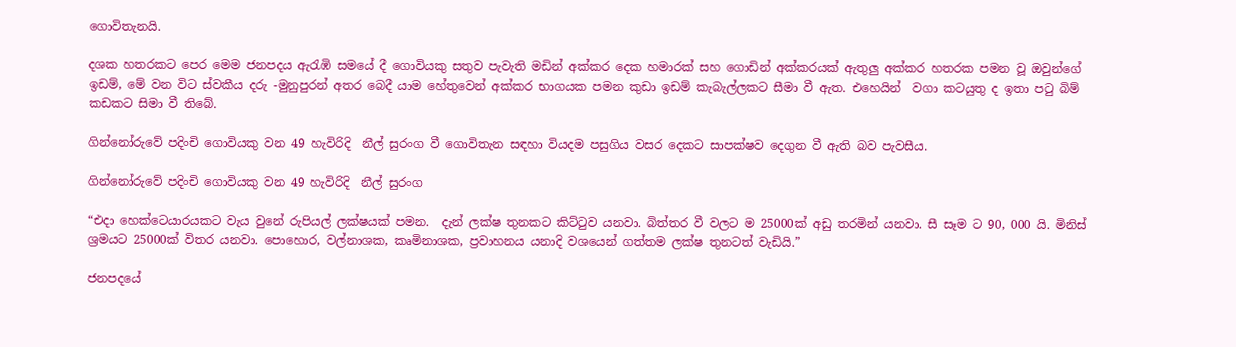ගොවිතැනයි.

දශක හතරකට පෙර මෙම ජනපදය ඇරැඹි සමයේ දී ගොවියකු සතුව පැවැති මඩින් අක්කර දෙක හමාරක් සහ ගොඩින් අක්කරයක් ඇතුලු අක්කර හතරක පමන වූ ඔවුන්ගේ ඉඩම්, මේ වන විට ස්වකීය දරු -මුනුපුරන් අතර බෙදී යාම හේතුවෙන් අක්කර භාග‌යක පමන කුඩා ඉඩම් කැබැල්ලකට සීමා වී ඇත. එහෙයින්  වගා කටයුතු ද ඉතා පටු බිම් කඩකට සිමා වී තිබේ.

ගින්නෝරුවේ පදිංචි ගොවියකු වන 49 හැවිරිදි  නීල් සුරංග වී ගොවිතැන සඳහා වියදම පසුගිය වසර දෙකට සාපක්ෂව දෙගුන වී ඇති බව පැවසීය.

ගින්නෝරුවේ පදිංචි ගොවියකු වන 49 හැවිරිදි  නීල් සුරංග

“එදා හෙක්ටෙයාරයකට වැය වුනේ රුපියල් ලක්ෂයක් පමන.  දැන් ලක්ෂ තුනකට කිට්ටුව යනවා. බිත්තර වී වලට ම 25000ක් අඩු තරමින් යනවා. සී සෑම ට 90, 000 යි. මිනිස් ශ්‍රමයට 25000ක් විතර යනවා. පොහොර, වල්නාශක, කෘමිනාශක, ප්‍රවාහනය යනාදි වශයෙන් ගත්තම ලක්ෂ තුනටත් වැඩියි.”

ජනපදයේ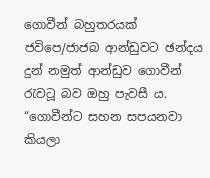ගොවීන් බහුතරයක් ජවිපෙ/ජාජබ ආන්ඩුවට ඡන්දය දුන් නමුත් ආන්ඩුව ගොවීන් රැවටූ බව ඔහු පැවසී ය. “ගොවීන්ට සහන සපයනවා කියලා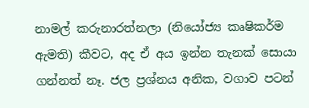නාමල් කරුනාරත්නලා (නියෝජ්‍ය කෘෂිකර්ම ඇමති) කීවට, අද ඒ අය ඉන්න තැනක් සොයා ගන්නත් නෑ. ජල ප්‍රශ්නය අනික, වගාව පටන්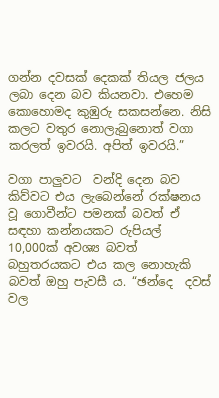ගන්න දවසක් දෙකක් තියල ජලය ලබා දෙන බව කියනවා. එහෙම කොහොමද කුඹුරු සකසන්නෙ. නිසි කලට වතුර නොලැබුනොත් වගා කරලත් ඉවරයි. අපිත් ඉවරයි.”

වගා පාලුවට  වන්දි දෙන බව කිව්වට එය ලැබෙන්නේ රක්ෂනය වූ ගොවීන්ට පමනක් බවත් ඒ සඳහා කන්නයකට රුපියල්  10,000ක් අවශ්‍ය බවත්  බහුතරයකට එය කල නොහැකි බවත් ඔහු පැවසී ය. “ඡන්දෙ  දවස් වල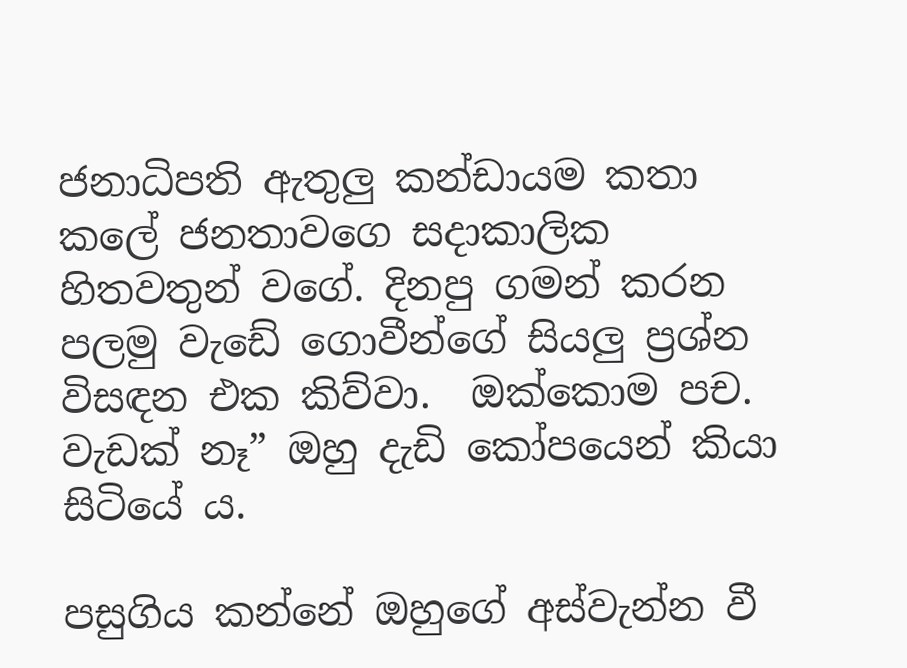ජනාධිපති ඇතුලු කන්ඩායම කතා කලේ ජනතාවගෙ සදාකාලික හිතවතුන් වගේ. දිනපු ගමන් කරන පලමු වැඩේ ගොවීන්ගේ සියලු ප්‍රශ්න විසඳන එක කිව්වා.  ඔක්කොම පච. වැඩක් නෑ” ඔහු දැඩි කෝපයෙන් කියා සිටියේ ය.

පසුගිය කන්නේ ඔහුගේ අස්වැන්න වී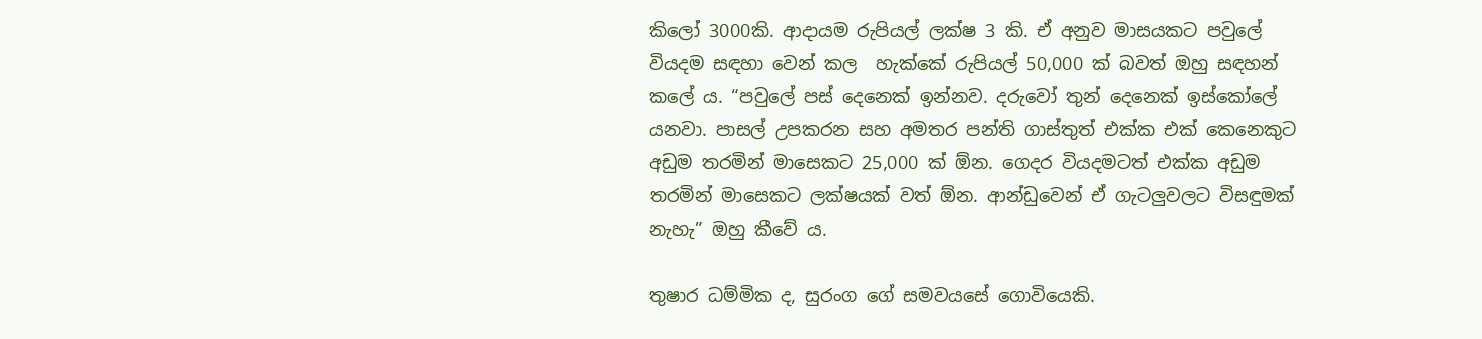කිලෝ 3000කි. ආදායම රුපියල් ලක්ෂ 3 කි. ඒ අනුව මාසයකට පවුලේ වියදම සඳහා වෙන් කල  හැක්කේ රුපියල් 50,000 ක් බවත් ඔහු සඳහන් කලේ ය. “පවුලේ පස් දෙනෙක් ඉන්නව. දරුවෝ තුන් දෙනෙක් ඉස්කෝලේ යනවා. පාසල් උපකරන සහ අමතර පන්ති ගාස්තුත් එක්ක එක් කෙනෙකුට අඩුම තරමින් මාසෙකට 25,000 ක් ඕන. ගෙදර වියදමටත් එක්ක අඩුම තරමින් මාසෙකට ලක්ෂයක් වත් ඕන. ආන්ඩුවෙන් ඒ ගැටලුවලට විසඳුමක් නැහැ” ඔහු කීවේ ය.

තුෂාර ධම්මික ද, සුරංග ගේ සමවයසේ ගොවියෙකි.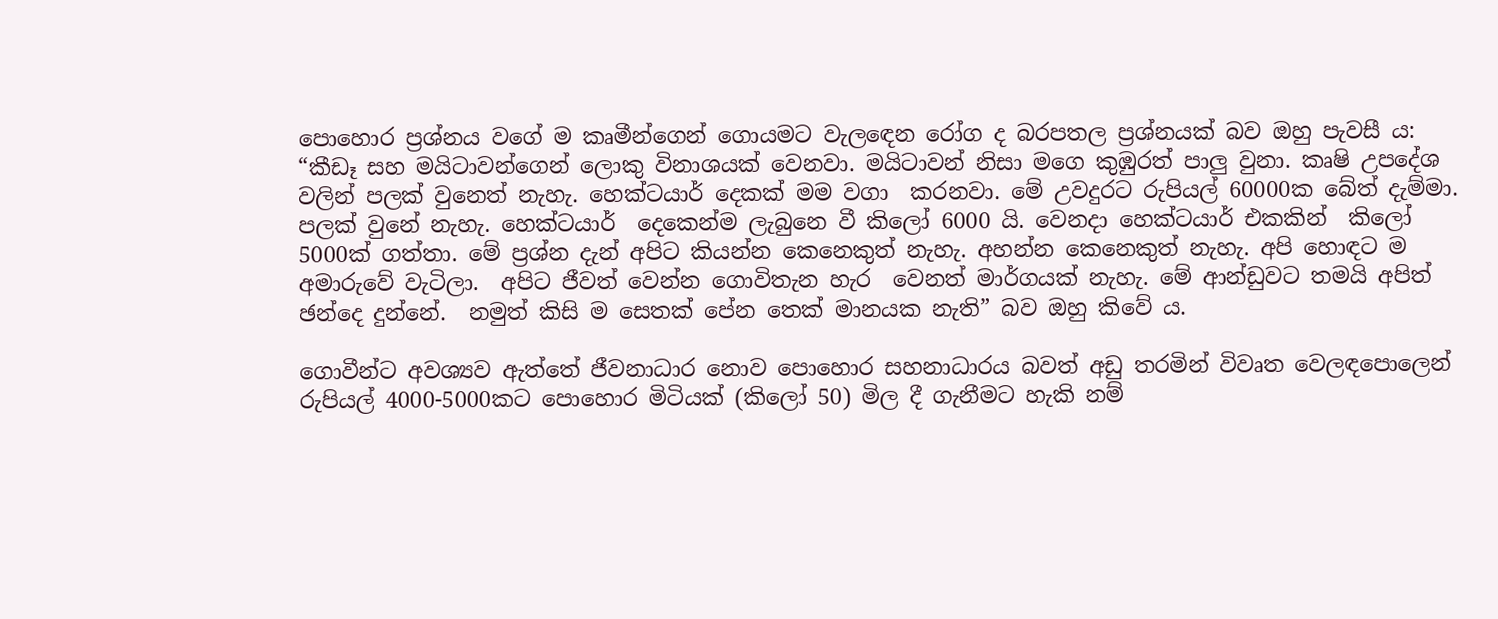පොහොර ප්‍රශ්නය වගේ ම කෘමීන්ගෙන් ගොයමට වැලඳෙන රෝග ද බරපතල ප්‍රශ්නයක් බව ඔහු පැවසී ය: “කීඩෑ සහ මයිටාවන්ගෙන් ලොකු විනාශයක් වෙනවා. මයිටාවන් නිසා මගෙ කුඹුරත් පාලු වුනා. කෘෂි උපදේශ වලින් පලක් වුනෙත් නැහැ. හෙක්ටයාර් දෙකක් මම වගා  කරනවා. මේ උවදුරට රුපියල් 60000ක බේත් දැම්මා.  පලක් වුනේ නැහැ. හෙක්ටයාර්  දෙකෙන්ම ලැබුනෙ වී කිලෝ 6000 යි. වෙනදා හෙක්ටයාර් එකකින්  කිලෝ 5000ක් ගත්තා. මේ ප්‍රශ්න දැන් අපිට කියන්න කෙනෙකුත් නැහැ. අහන්න කෙනෙකුත් නැහැ. අපි හොඳට ම අමාරුවේ වැටිලා.  අපිට ජීවත් වෙන්න ගොවිතැන හැර  වෙනත් මාර්ගයක් නැහැ. මේ ආන්ඩුවට තමයි අපිත් ඡන්දෙ දුන්නේ.  නමුත් කිසි ම සෙතක් පේන තෙක් මානයක නැති” බව ඔහු කිවේ ය.

ගොවීන්ට අවශ්‍යව ඇත්තේ ජීවනාධාර නොව පොහොර සහනාධාරය බවත් අඩු තරමින් විවෘත වෙලඳපොලෙන් රුපියල් 4000-5000කට පොහොර මිටියක් (කිලෝ 50) මිල දී ගැනීමට හැකි නම්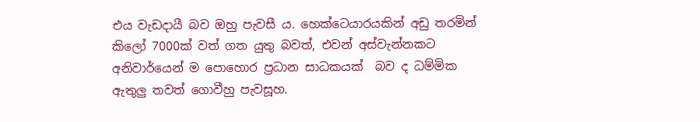එය වැඩදායී බව ඔහු පැවසී ය. හෙක්ටෙයාරයකින් අඩු තරමින් කිලෝ 7000ක් වත් ගත යුතු බවත්, එවන් අස්වැන්නකට අනිවාර්යෙන් ම පොහොර ප්‍රධාන සාධකයක්  බව ද ධම්මික ඇතුලු තවත් ගොවීහු පැවසූහ.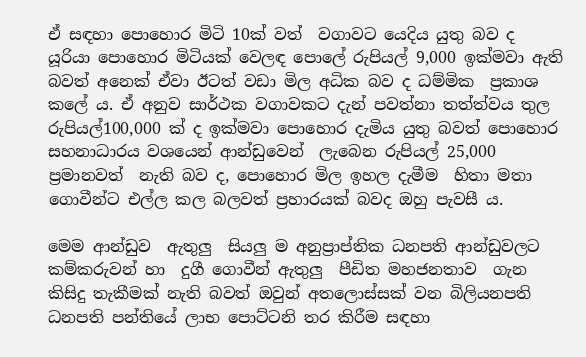ඒ සඳහා පොහොර මිටි 10ක් වත්  වගාවට යෙදිය යුතු බව ද  යූරියා පොහොර මිටියක් වෙලඳ පොලේ රුපියල් 9,000 ඉක්මවා ඇති බවත් අනෙක් ඒවා ඊටත් වඩා මිල අධික බව ද ධම්මික  ප්‍රකාශ කලේ ය. ඒ අනුව සාර්ථක වගාවකට දැන් පවත්නා තත්ත්වය තුල රුපියල්100,000 ක් ද ඉක්මවා පොහොර දැමිය යුතු බවත් පොහොර සහනාධාරය වශයෙන් ආන්ඩුවෙන්  ලැබෙන රුපියල් 25,000 ප්‍රමානවත්  නැති බව ද, පොහොර මිල ඉහල දැමීම  හිතා මතා ගොවීන්ට එල්ල කල බලවත් ප්‍රහාරයක් බවද ඔහු පැවසී ය.

මෙම ආන්ඩුව  ඇතුලු  සියලු ම අනුප්‍රාප්තික ධනපති ආන්ඩුවලට කම්කරුවන් හා  දුගී ගොවීන් ඇතුලු  පීඩිත මහජනතාව  ගැන කිසිදු තැකීමක් නැති බවත් ඔවුන් අතලොස්සක් වන බිලියනපති ධනපති පන්තියේ ලාභ පොට්ටනි තර කිරීම සඳහා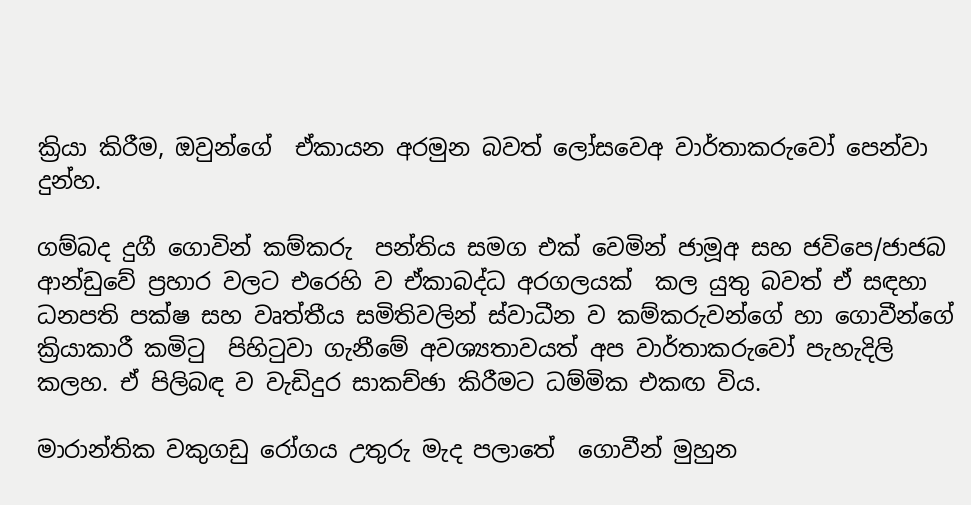ක්‍රියා කිරීම, ඔවුන්ගේ  ඒකායන අරමුන බවත් ලෝසවෙඅ වාර්තාකරුවෝ පෙන්වා දුන්හ.

ගම්බද දුගී ගොවින් කම්කරු  පන්තිය සමග එක් වෙමින් ජාමූඅ සහ ජවිපෙ/ජාජබ ආන්ඩුවේ ප්‍රහාර වලට එරෙහි ව ඒකාබද්ධ අරගලයක්  කල යුතු බවත් ඒ සඳහා ධනපති පක්ෂ සහ වෘත්තීය සමිතිවලින් ස්වාධීන ව කම්කරුවන්ගේ හා ගොවීන්ගේ ක්‍රියාකාරී කමිටු  පිහිටුවා ගැනීමේ අවශ්‍යතාවයත් අප වාර්තාකරුවෝ පැහැදිලි කලහ. ඒ පිලිබඳ ව වැඩිදුර සාකච්ඡා කිරීමට ධම්මික එකඟ විය.

මාරාන්තික වකුගඩු රෝගය උතුරු මැද පලාතේ  ගොවීන් මුහුන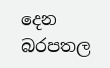දෙන බරපතල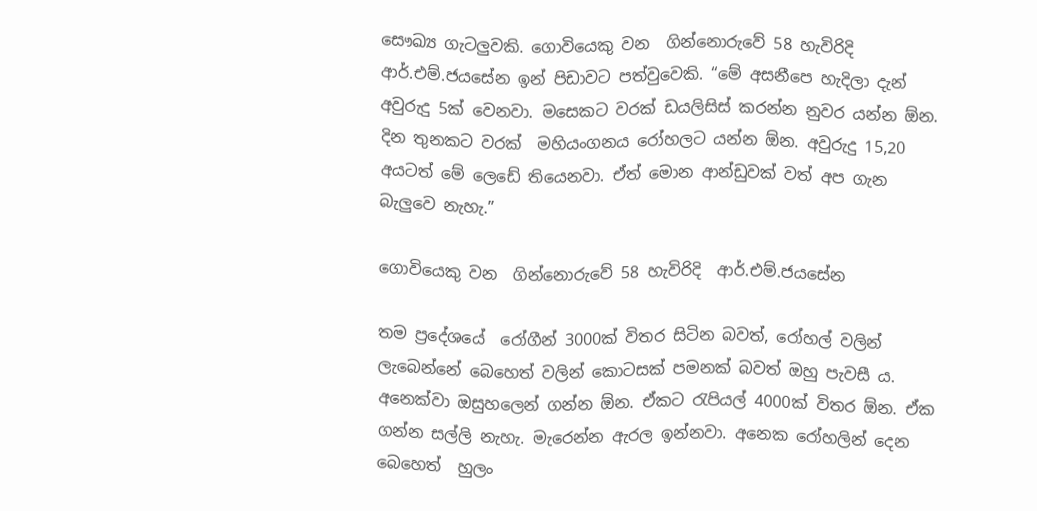සෞඛ්‍ය ගැටලුවකි. ගොවියෙකු වන  ගින්නොරුවේ 58 හැවිරිදි  ආර්.එම්.ජයසේන ඉන් පිඩාවට පත්වුවෙකි. “මේ අසනීපෙ හැදිලා දැන් අවුරුදු 5ක් වෙනවා. මසෙකට වරක් ඩයලිසිස් කරන්න නුවර යන්න ඕන. දින තුනකට වරක්  මහියංගනය රෝහලට යන්න ඕන. අවුරුදු 15,20 අයටත් මේ ලෙඩේ තියෙනවා. ඒත් මොන ආන්ඩුවක් වත් අප ගැන බැලුවෙ නැහැ.”

ගොවියෙකු වන  ගින්නොරුවේ 58 හැවිරිදි  ආර්.එම්.ජයසේන

තම ප්‍රදේශයේ  රෝගීන් 3000ක් විතර සිටින බවත්, රෝහල් වලින් ලැබෙන්නේ බෙහෙත් වලින් කොටසක් පමනක් බවත් ඔහු පැවසී ය. අනෙක්වා ඔසුහලෙන් ගන්න ඕන. ඒකට රැපියල් 4000ක් විතර ඕන. ඒක ගන්න සල්ලි නැහැ. මැරෙන්න ඇරල ඉන්නවා. අනෙක රෝහලින් දෙන බෙහෙත්  හුලං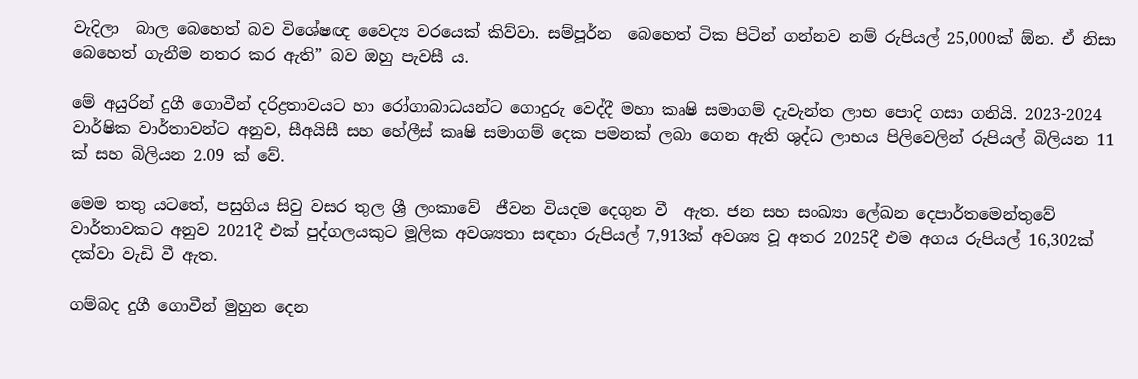වැදිලා  බාල බෙහෙත් බව විශේෂඥ වෛද්‍ය වරයෙක් කිව්වා. සම්පූර්න  බෙහෙත් ටික පිටින් ගන්නව නම් රුපියල් 25,000ක් ඕන. ඒ නිසා බෙහෙත් ගැනීම නතර කර ඇති” බව ඔහු පැවසී ය.

මේ අයුරින් දුගී ගොවීන් දරිද්‍රතාවයට හා රෝගාබාධයන්ට ගොදුරු වෙද්දී මහා කෘෂි සමාගම් දැවැන්ත ලාභ පොදි ගසා ගනියි. 2023-2024 වාර්ෂික වාර්තාවන්ට අනුව, සීඅයිසී සහ හේලීස් කෘෂි සමාගම් දෙක පමනක් ලබා ගෙන ඇති ශුද්ධ ලාභය පිලිවෙලින් රුපියල් බිලියන 11 ක් සහ බිලියන 2.09 ක් වේ.

මෙම තතු යටතේ, පසුගිය සිවු වසර තුල ශ්‍රී ලංකාවේ  ජීවන වියදම දෙගුන වී  ඇත. ජන සහ සංඛ්‍යා ලේඛන දෙපාර්තමෙන්තුවේ වාර්තාවකට අනුව 2021දී එක් පුද්ගලයකුට මූලික අවශ්‍යතා සඳහා රුපියල් 7,913ක් අවශ්‍ය වූ අතර 2025දී එම අගය රුපියල් 16,302ක් දක්වා වැඩි වී ඇත.

ගම්බද දුගී ගොවීන් මුහුන දෙන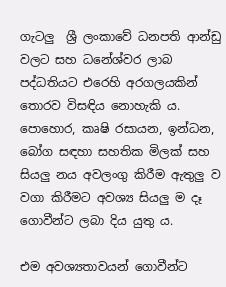ගැටලු  ශ්‍රී ලංකාවේ ධනපති ආන්ඩු වලට සහ ධනේශ්වර ලාබ පද්ධතියට එරෙහි අරගලයකින් තොරව විසඳිය නොහැකි ය. පොහොර, කෘෂි රසායන, ඉන්ධන, බෝග සඳහා සහතික මිලක් සහ සියලු නය අවලංගු කිරීම ඇතුලු ව වගා කිරීමට අවශ්‍ය සියලු ම දෑ ගොවීන්ට ලබා දිය යුතු ය.

එම අවශ්‍යතාවයන් ගොවීන්ට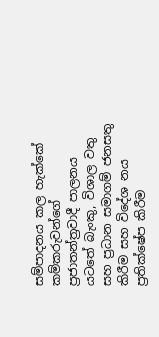සම්පාදනය කල හැක්කේ කම්කරුවන්ගේ ප්‍රජාතන්ත්‍රවාදී පාලනය යටතේ බැංකු, විශාල වතු සහ ප්‍රධාන සමාගම් ජනසතු කිරීම සහ විදේශ නය ප්‍රතික්ෂේප කිරීම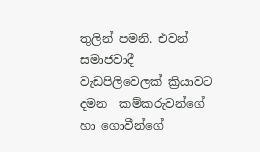තුලින් පමනි. එවන් සමාජවාදී වැඩපිලිවෙලක් ක්‍රියාවට දමන  කම්කරුවන්ගේ හා ගොවීන්ගේ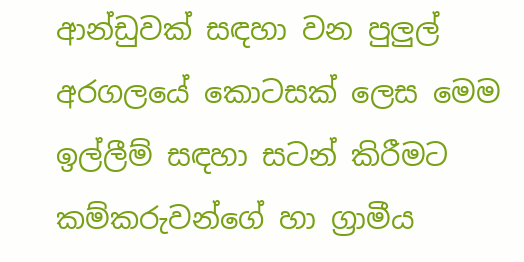ආන්ඩුවක් සඳහා වන පුලුල් අරගලයේ කොටසක් ලෙස මෙම ඉල්ලීම් සඳහා සටන් කිරීමට කම්කරුවන්ගේ හා ග්‍රාමීය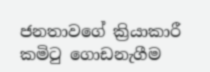ජනතාවගේ ක්‍රියාකාරී කමිටු ගොඩනැගීම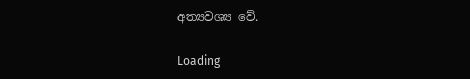අත්‍යවශ්‍ය වේ.

Loading